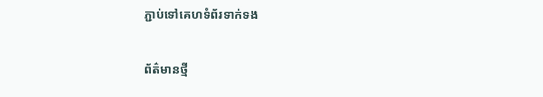ភ្ជាប់ទៅគេហទំព័រទាក់ទង

ព័ត៌មានថ្មី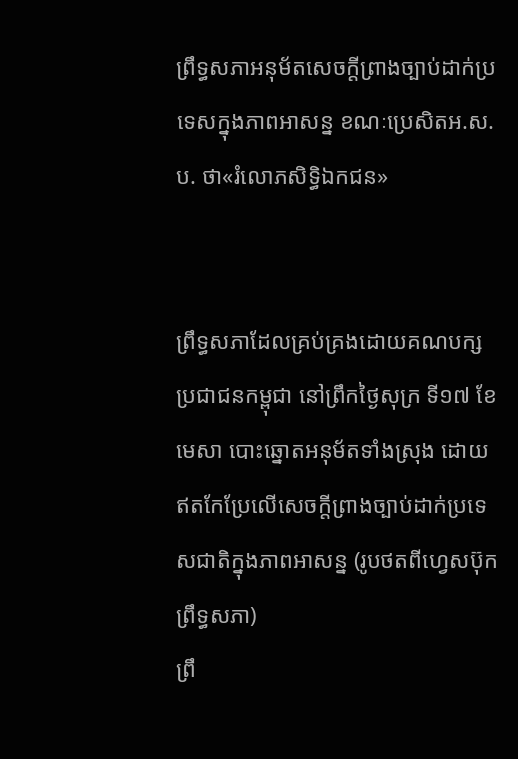ព្រឹទ្ធសភាអនុម័តសេចក្តីព្រាងច្បាប់ដាក់ប្រទេសក្នុងភាពអាសន្ន ខណៈប្រេសិតអ.ស.ប. ថា«រំលោភសិទ្ធិឯកជន»


ព្រឹទ្ធសភាដែលគ្រប់គ្រងដោយគណបក្សប្រជាជនកម្ពុជា នៅព្រឹកថ្ងៃសុក្រ ទី១៧ ខែមេសា បោះឆ្នោតអនុម័តទាំងស្រុង ដោយឥតកែប្រែលើសេចក្តីព្រាងច្បាប់ដាក់ប្រទេសជាតិក្នុងភាពអាសន្ន (រូបថតពីហ្វេសប៊ុកព្រឹទ្ធសភា)
ព្រឹ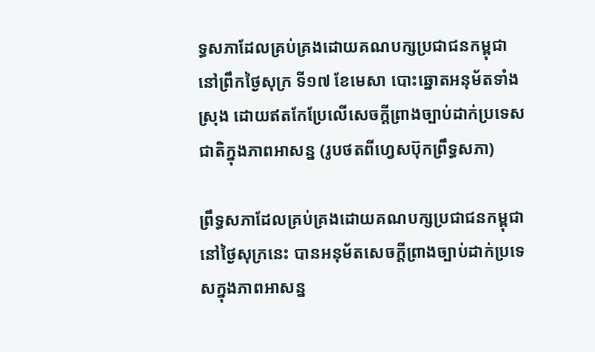ទ្ធសភាដែលគ្រប់គ្រងដោយគណបក្សប្រជាជនកម្ពុជា នៅព្រឹកថ្ងៃសុក្រ ទី១៧ ខែមេសា បោះឆ្នោតអនុម័តទាំងស្រុង ដោយឥតកែប្រែលើសេចក្តីព្រាងច្បាប់ដាក់ប្រទេសជាតិក្នុងភាពអាសន្ន (រូបថតពីហ្វេសប៊ុកព្រឹទ្ធសភា)

ព្រឹទ្ធសភាដែលគ្រប់គ្រងដោយគណបក្សប្រជាជនកម្ពុជា នៅថ្ងៃសុក្រនេះ បានអនុម័តសេចក្តីព្រាងច្បាប់ដាក់ប្រទេសក្នុងភាពអាសន្ន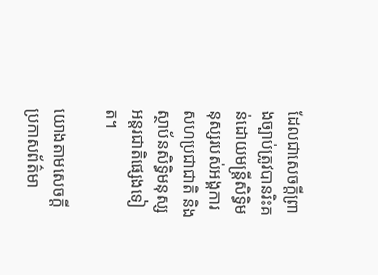ដែលជាសេចក្តីព្រាងច្បាប់ត្រូវបានរិះគន់ដោយមន្រ្តីសិទ្ធិមនុស្សរបស់អង្គការសហប្រជាជាតិ និងស្ថាប័នសិទ្ធិមនុស្សអន្តរជាតិផ្សេងទៀត។

យោងតាមសេចក្តីប្រកាសព័ត៌មា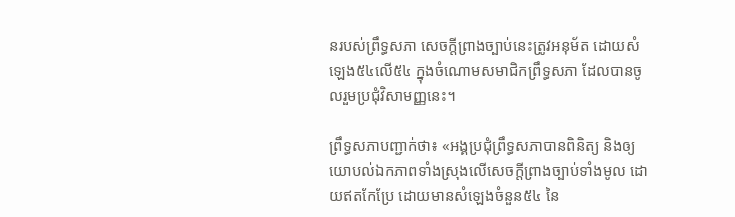នរបស់ព្រឹទ្ធសភា សេចក្តីព្រាងច្បាប់នេះត្រូវអនុម័ត ដោយសំឡេង៥៤លើ៥៤ ក្នុងចំណោមសមាជិកព្រឹទ្ធសភា ដែលបានចូលរួមប្រជុំវិសាមញ្ញនេះ។

ព្រឹទ្ធសភាបញ្ជាក់ថា៖ «អង្គប្រជុំព្រឹទ្ធសភាបានពិនិត្យ និងឲ្យយោបល់ឯកភាពទាំងស្រុងលើសេចក្តីព្រាងច្បាប់ទាំងមូល ដោយឥតកែប្រែ ដោយមានសំឡេងចំនួន៥៤ នៃ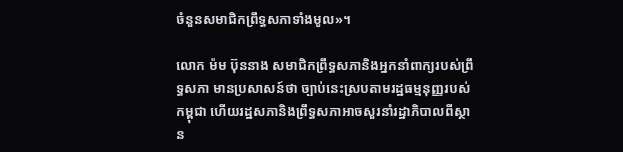ចំនួនសមាជិកព្រឹទ្ធសភាទាំងមូល»។

លោក ម៉ម ប៊ុននាង សមាជិកព្រឹទ្ធសភានិងអ្នកនាំពាក្យរបស់ព្រឹទ្ធសភា មានប្រសាសន៍ថា ច្បាប់នេះស្របតាមរដ្ឋធម្មនុញ្ញរបស់កម្ពុជា ហើយរដ្ឋសភានិងព្រឹទ្ធសភាអាចសួរនាំរដ្ឋាភិបាលពីស្ថាន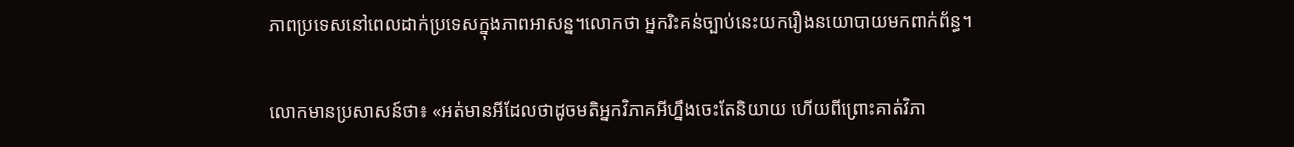ភាពប្រទេសនៅពេលដាក់ប្រទេសក្នុងភាពអាសន្ន។លោកថា អ្នករិះគន់ច្បាប់នេះយករឿងនយោបាយមកពាក់ព័ន្ធ។

លោកមានប្រសាសន៍ថា៖ «អត់មានអីដែលថាដូចមតិអ្នកវិភាគអីហ្នឹងចេះតែនិយាយ ហើយពីព្រោះគាត់វិភា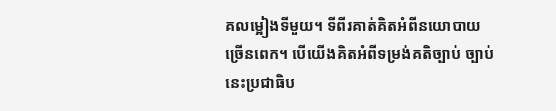គលម្អៀងទីមួយ។ ទីពីរគាត់គិតអំពីនយោបាយច្រើនពេក។ បើយើងគិតអំពីទម្រង់គតិច្បាប់ ច្បាប់នេះប្រជាធិប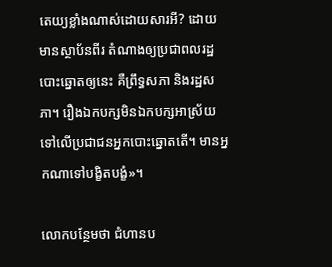តេយ្យខ្លាំងណាស់ដោយសារអី? ដោយមានស្ថាប័នពីរ តំណាងឲ្យប្រជាពលរដ្ឋបោះឆ្នោតឲ្យនេះ គឺព្រឹទ្ធសភា និងរដ្ឋសភា។ រឿងឯកបក្សមិនឯកបក្សអាស្រ័យទៅលើប្រជាជនអ្នកបោះឆ្នោតតើ។ មានអ្នកណាទៅបង្ខិតបង្ខំ»។

លោកបន្ថែមថា ជំហានប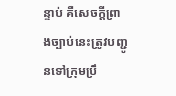ន្ទាប់ គឺសេចក្តីព្រាងច្បាប់នេះត្រូវបញ្ជូនទៅក្រុមប្រឹ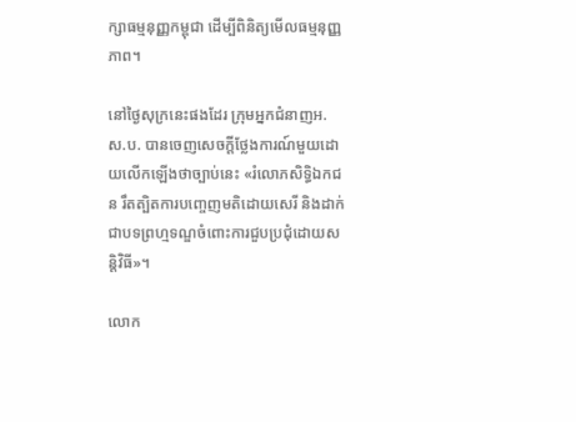ក្សាធម្មនុញ្ញកម្ពុជា ដើម្បីពិនិត្យមើលធម្មនុញ្ញភាព។

នៅថ្ងៃសុក្រនេះផងដែរ ក្រុមអ្នកជំនាញអ.ស.ប. បានចេញសេចក្តីថ្លែងការណ៍មួយដោយលើកឡើងថាច្បាប់នេះ «រំលោភសិទ្ធិឯកជន រឹតត្បិតការបញ្ចេញមតិដោយសេរី និងដាក់ជាបទព្រហ្មទណ្ឌចំពោះការជួបប្រជុំដោយសន្តិវិធី»។

លោក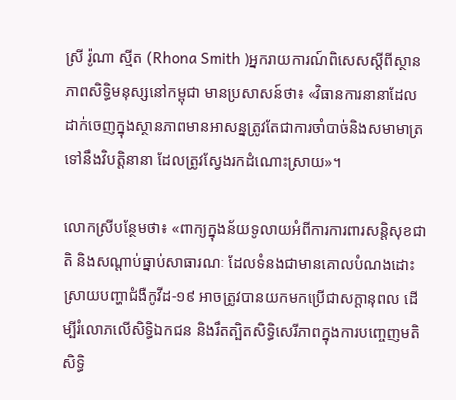ស្រី រ៉ូណា ស្មីត (Rhona Smith )អ្នករាយការណ៍ពិសេសស្តីពីស្ថានភាពសិទ្ធិមនុស្សនៅកម្ពុជា មានប្រសាសន៍ថា៖ «វិធានការនានាដែលដាក់ចេញក្នុងស្ថានភាពមានអាសន្នត្រូវតែជាការចាំបាច់និងសមាមាត្រទៅនឹងវិបត្តិនានា ដែលត្រូវស្វែងរកដំណោះស្រាយ»។

លោកស្រីបន្ថែមថា៖ «ពាក្យក្នុងន័យទូលាយអំពីការការពារសន្តិសុខជាតិ និងសណ្តាប់ធ្នាប់សាធារណៈ ដែលទំនងជាមានគោលបំណងដោះស្រាយបញ្ហាជំងឺកូវីដ-១៩ អាចត្រូវបានយកមកប្រើជាសក្តានុពល ដើម្បីរំលោភលើសិទ្ធិឯកជន និងរឹតត្បិតសិទ្ធិសេរីភាពក្នុងការបញ្ចេញមតិ សិទ្ធិ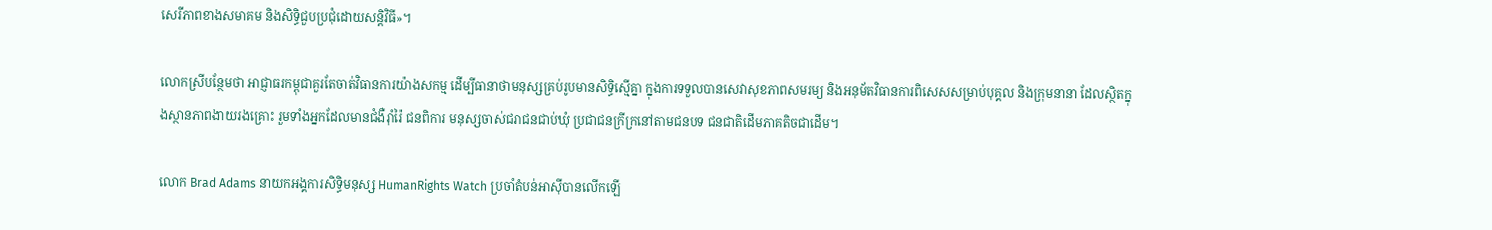សេរីភាពខាងសមាគម និងសិទ្ធិជួបប្រជុំដោយសន្តិវិធី»។

លោកស្រីបន្ថែមថា អាជ្ញាធរកម្ពុជាគួរតែចាត់វិធានការយ៉ាងសកម្ម ដើម្បីធានាថាមនុស្សគ្រប់រូបមានសិទ្ធិស្មើគ្នា ក្នុងការទទួលបានសេវាសុខភាពសមរម្យ និងអនុម័តវិធានការពិសេសសម្រាប់បុគ្គល និងក្រុមនានា ដែលស្ថិតក្នុងស្ថានភាពងាយរងគ្រោះ រួមទាំងអ្នកដែលមានជំងឺរ៉ាំរ៉ៃ ជនពិការ មនុស្សចាស់ជរាជនជាប់ឃុំ ប្រជាជនក្រីក្រនៅតាមជនបទ ជនជាតិដើមភាគតិចជាដើម។

លោក Brad Adams នាយកអង្គការសិទ្ធិមនុស្ស HumanRights Watch ប្រចាំតំបន់អាស៊ីបានលើកឡើ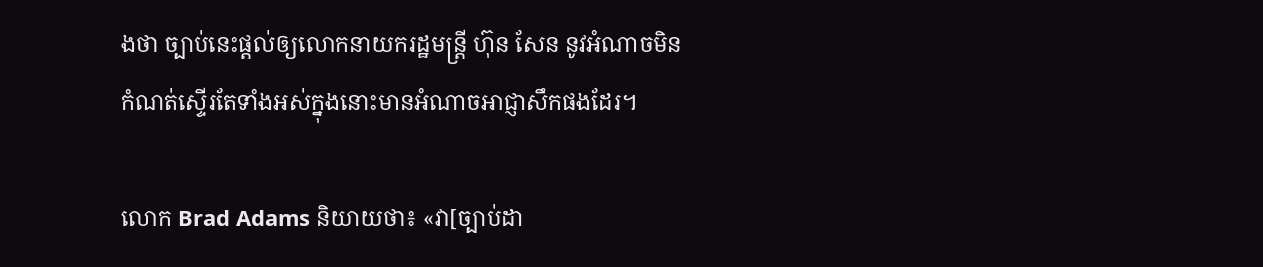ងថា ច្បាប់នេះផ្តល់ឲ្យលោកនាយករដ្ឋមន្រ្តី ហ៊ុន សែន នូវអំណាចមិនកំណត់ស្ទើរតែទាំងអស់ក្នុងនោះមានអំណាចអាជ្ញាសឹកផងដែរ។

លោក Brad Adams និយាយថា៖ «វា[ច្បាប់ដា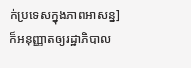ក់ប្រទេសក្នុងភាពអាសន្ន]ក៏អនុញ្ញាតឲ្យរដ្ឋាភិបាល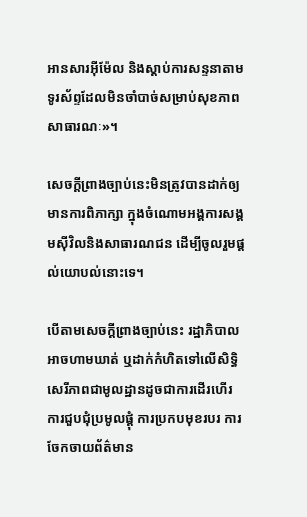អានសារអ៊ីម៉ែល និងស្តាប់ការសន្ទនាតាមទូរស័ព្ទដែលមិនចាំបាច់សម្រាប់សុខភាពសាធារណៈ»។

សេចក្តីព្រាងច្បាប់នេះមិនត្រូវបានដាក់ឲ្យមានការពិភាក្សា ក្នុងចំណោមអង្គការសង្គមស៊ីវិលនិងសាធារណជន ដើម្បីចូលរួមផ្តល់យោបល់នោះទេ។

បើតាមសេចក្តីព្រាងច្បាប់នេះ រដ្ឋាភិបាលអាចហាមឃាត់ ឬដាក់កំហិតទៅលើសិទ្ធិសេរីភាពជាមូលដ្ឋានដូចជាការដើរហើរ ការជួបជុំប្រមូលផ្ដុំ ការប្រកបមុខរបរ ការចែកចាយព័ត៌មាន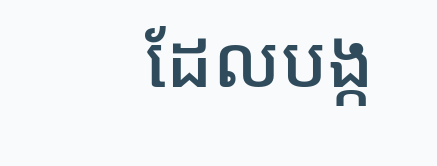ដែលបង្ក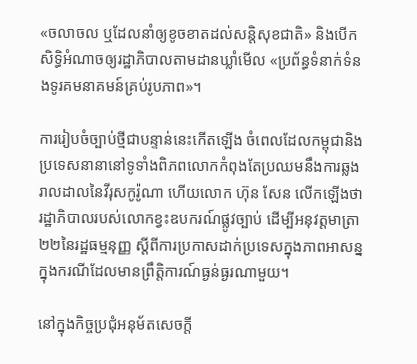«ចលាចល ឬដែលនាំឲ្យខូចខាតដល់សន្តិសុខជាតិ» និងបើកសិទ្ធិអំណាចឲ្យរដ្ឋាភិបាលតាមដានឃ្លាំមើល «ប្រព័ន្ធទំនាក់ទំនងទូរគមនាគមន៍គ្រប់រូបភាព»។

ការរៀបចំច្បាប់ថ្មីជាបន្ទាន់នេះកើតឡើង ចំពេលដែលកម្ពុជានិងប្រទេសនានានៅទូទាំងពិភពលោកកំពុងតែប្រឈមនឹងការឆ្លងរាលដាលនៃវីរុសកូរ៉ូណា ហើយលោក ហ៊ុន សែន លើកឡើងថារដ្ឋាភិបាលរបស់លោកខ្វះឧបករណ៍ផ្លូវច្បាប់ ដើម្បីអនុវត្តមាត្រា២២នៃរដ្ឋធម្មនុញ្ញ ស្ដីពីការប្រកាសដាក់ប្រទេសក្នុងភាពអាសន្ន ក្នុងករណីដែលមានព្រឹត្តិការណ៍ធ្ងន់ធ្ងរណាមួយ។

នៅក្នុងកិច្ចប្រជុំអនុម័តសេចក្តី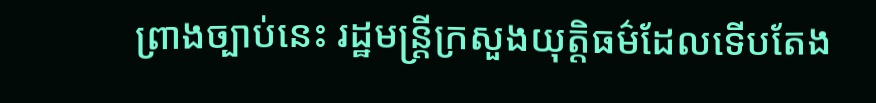ព្រាងច្បាប់នេះ រដ្ឋមន្រ្តីក្រសួងយុត្តិធម៌ដែលទើបតែង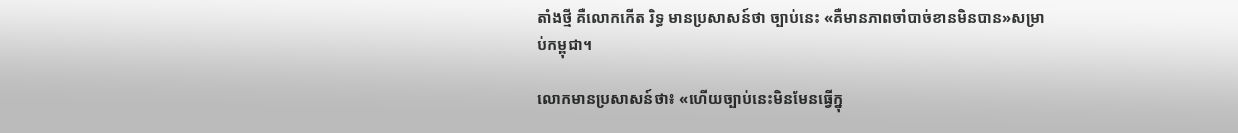តាំងថ្មី គឺលោកកើត រិទ្ធ មានប្រសាសន៍ថា ច្បាប់នេះ «គឺមានភាពចាំបាច់ខានមិនបាន»សម្រាប់កម្ពុជា។

លោកមានប្រសាសន៍ថា៖ «ហើយច្បាប់នេះមិនមែនធ្វើក្នុ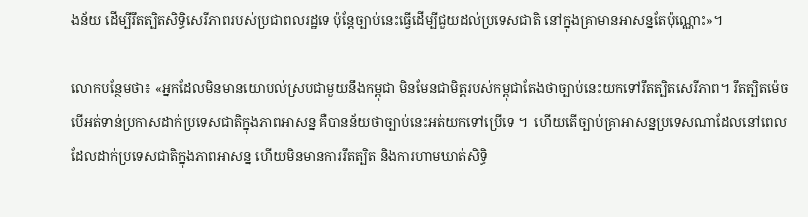ងន័យ ដើម្បីរឹតត្បិតសិទ្ធិសេរីភាពរបស់ប្រជាពលរដ្ឋទេ ប៉ុន្តែច្បាប់នេះធ្វើដើម្បីជួយដល់ប្រទេសជាតិ នៅក្នុងគ្រាមានអាសន្នតែប៉ុណ្ណោះ»។

លោកបន្ថែមថា៖ «អ្នកដែលមិនមានយោបល់ស្របជាមួយនឹងកម្ពុជា មិនមែនជាមិត្តរបស់កម្ពុជាតែងថាច្បាប់នេះយកទៅរឹតត្បិតសេរីភាព។ រឹតត្បិតម៉េច បើអត់ទាន់ប្រកាសដាក់ប្រទេសជាតិក្នុងភាពអាសន្ន គឺបានន័យថាច្បាប់នេះអត់យកទៅប្រើទេ ។  ហើយតើច្បាប់គ្រាអាសន្នប្រទេសណាដែលនៅពេលដែលដាក់ប្រទេសជាតិក្នុងភាពអាសន្ន ហើយមិនមានការរឹតត្បិត និងការហាមឃាត់សិទ្ធិ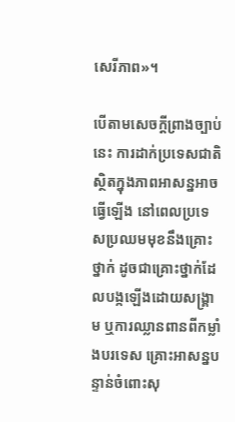សេរីភាព»។

បើតាមសេចក្តីព្រាងច្បាប់នេះ ការដាក់ប្រទេសជាតិស្ថិតក្នុងភាពអាសន្នអាចធ្វើឡើង នៅពេលប្រទេសប្រឈមមុខនឹងគ្រោះថ្នាក់ ដូចជាគ្រោះថ្នាក់ដែលបង្កឡើងដោយសង្រ្គាម ឬការឈ្លានពានពីកម្លាំងបរទេស គ្រោះអាសន្នបន្ទាន់ចំពោះសុ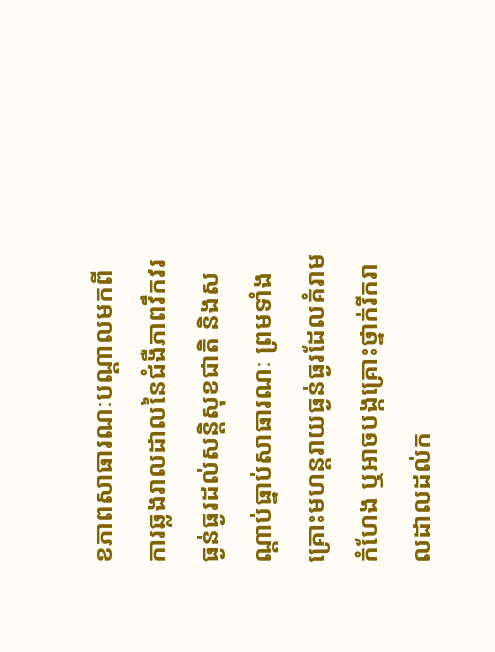ខភាពសាធារណៈបណ្តាលមកពីការឆ្លងរាលដាលនៃជំងឺភាពវឹកវរធ្ងន់ធ្ងរដល់សន្តិសុខជាតិ និងសណ្តាប់ធ្នាប់សាធារណៈ ព្រមទាំងគ្រោះមហន្តរាយធ្ងន់ធ្ងរដែលគំរាមកំហែង ឬអាចបង្កគ្រោះថ្នាក់រីករាលដាលដល់ក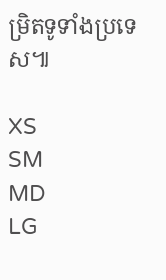ម្រិតទូទាំងប្រទេស៕

XS
SM
MD
LG